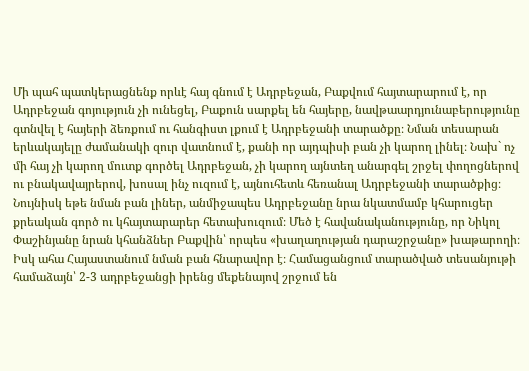Մի պահ պատկերացնենք որևէ հայ գնում է Ադրբեջան, Բաքվում հայտարարում է, որ Ադրբեջան գոյություն չի ունեցել, Բաքուն սարքել են հայերը, նավթաարդյունաբերությունը գտնվել է հայերի ձեռքում ու հանգիստ լքում է Ադրբեջանի տարածքը։ Նման տեսարան երևակայելը ժամանակի զուր վատնում է, քանի որ այդպիսի բան չի կարող լինել։ Նախ` ոչ մի հայ չի կարող մուտք գործել Ադրբեջան, չի կարող այնտեղ անարգել շրջել փողոցներով ու բնակավայրերով, խոսալ ինչ ուզում է, այնուհետև հեռանալ Ադրբեջանի տարածքից։
Նույնիսկ եթե նման բան լիներ, անմիջապես Ադրբեջանը նրա նկատմամբ կհարուցեր քրեական գործ ու կհայտարարեր հետախուզում։ Մեծ է հավանականությունը, որ Նիկոլ Փաշինյանը նրան կհանձներ Բաքվին՝ որպես «խաղաղության դարաշրջանը» խաթարողի։
Իսկ ահա Հայաստանում նման բան հնարավոր է։ Համացանցում տարածված տեսանյութի համաձայն՝ 2-3 ադրբեջանցի իրենց մեքենայով շրջում են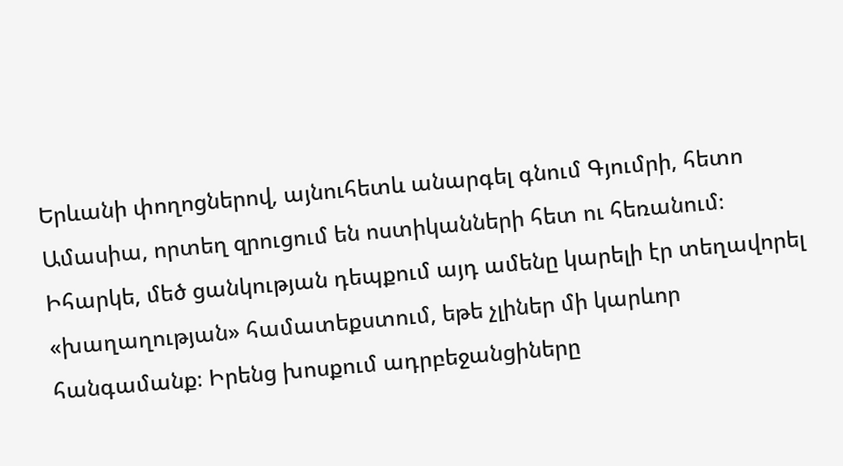Երևանի փողոցներով, այնուհետև անարգել գնում Գյումրի, հետո Ամասիա, որտեղ զրուցում են ոստիկանների հետ ու հեռանում։
Իհարկե, մեծ ցանկության դեպքում այդ ամենը կարելի էր տեղավորել «խաղաղության» համատեքստում, եթե չլիներ մի կարևոր հանգամանք։ Իրենց խոսքում ադրբեջանցիները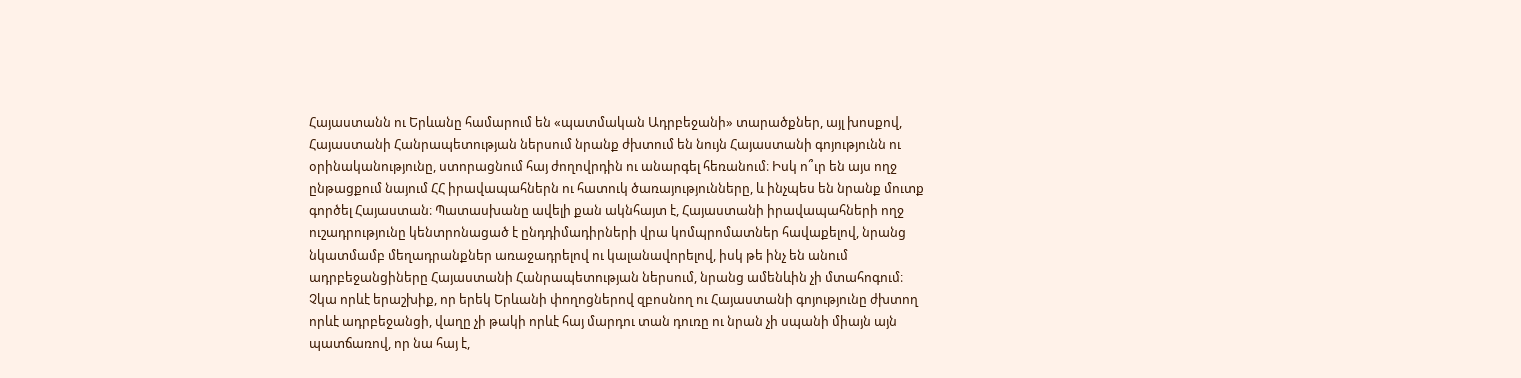Հայաստանն ու Երևանը համարում են «պատմական Ադրբեջանի» տարածքներ, այլ խոսքով, Հայաստանի Հանրապետության ներսում նրանք ժխտում են նույն Հայաստանի գոյությունն ու օրինականությունը, ստորացնում հայ ժողովրդին ու անարգել հեռանում։ Իսկ ո՞ւր են այս ողջ ընթացքում նայում ՀՀ իրավապահներն ու հատուկ ծառայությունները, և ինչպես են նրանք մուտք գործել Հայաստան։ Պատասխանը ավելի քան ակնհայտ է, Հայաստանի իրավապահների ողջ ուշադրությունը կենտրոնացած է ընդդիմադիրների վրա կոմպրոմատներ հավաքելով, նրանց նկատմամբ մեղադրանքներ առաջադրելով ու կալանավորելով, իսկ թե ինչ են անում ադրբեջանցիները Հայաստանի Հանրապետության ներսում, նրանց ամենևին չի մտահոգում։
Չկա որևէ երաշխիք, որ երեկ Երևանի փողոցներով զբոսնող ու Հայաստանի գոյությունը ժխտող որևէ ադրբեջանցի, վաղը չի թակի որևէ հայ մարդու տան դուռը ու նրան չի սպանի միայն այն պատճառով, որ նա հայ է,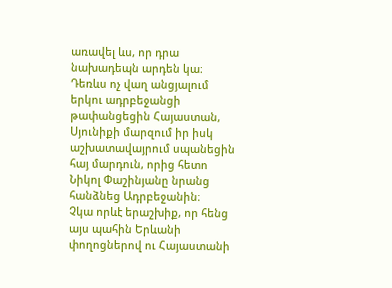առավել ևս, որ դրա նախադեպն արդեն կա։ Դեռևս ոչ վաղ անցյալում երկու ադրբեջանցի թափանցեցին Հայաստան, Սյունիքի մարզում իր իսկ աշխատավայրում սպանեցին հայ մարդուն, որից հետո Նիկոլ Փաշինյանը նրանց հանձնեց Ադրբեջանին։
Չկա որևէ երաշխիք, որ հենց այս պահին Երևանի փողոցներով ու Հայաստանի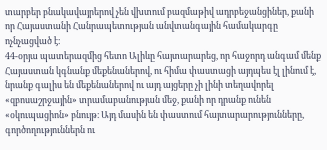տարբեր բնակավայրերով չեն վխտում բազմաթիվ ադրբեջանցիներ, քանի որ Հայաստանի Հանրապետության անվտանգային համակարգը ոչնչացված է։
44-օրյա պատերազմից հետո Ալիևը հայտարարեց, որ հաջորդ անգամ մենք Հայաստան կգնանք մեքենաներով, ու հիմա փաստացի այդպես էլ լինում է, նրանք գալիս են մեքենաներով ու այդ այցերը չի լինի տեղավորել «զբոսաշրջային» տրամաբանության մեջ, քանի որ դրանք ունեն «օկուպացիոն» բնույթ։ Այդ մասին են փաստում հայտարարությունները, գործողություններն ու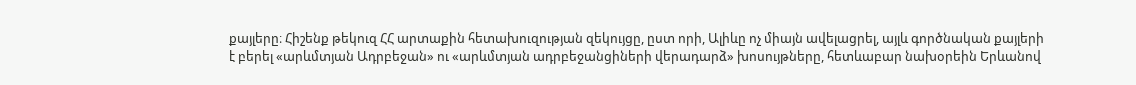քայլերը։ Հիշենք թեկուզ ՀՀ արտաքին հետախուզության զեկույցը, ըստ որի, Ալիևը ոչ միայն ավելացրել, այլև գործնական քայլերի է բերել «արևմտյան Ադրբեջան» ու «արևմտյան ադրբեջանցիների վերադարձ» խոսույթները, հետևաբար նախօրեին Երևանով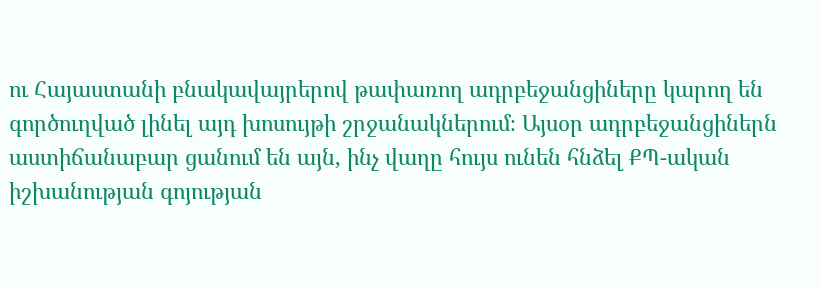ու Հայաստանի բնակավայրերով թափառող ադրբեջանցիները կարող են գործուղված լինել այդ խոսույթի շրջանակներում։ Այսօր ադրբեջանցիներն աստիճանաբար ցանում են այն, ինչ վաղը հույս ունեն հնձել ՔՊ-ական իշխանության գոյության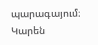պարագայում։
Կարեն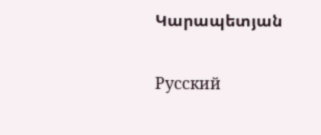Կարապետյան

Русский